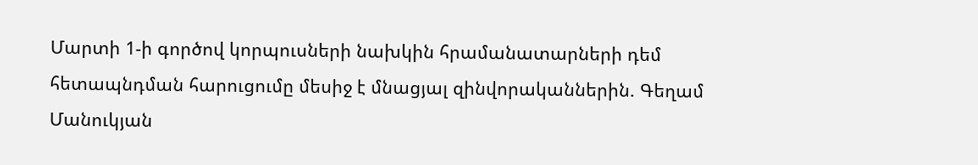Մարտի 1-ի գործով կորպուսների նախկին հրամանատարների դեմ հետապնդման հարուցումը մեսիջ է մնացյալ զինվորականներին. Գեղամ Մանուկյան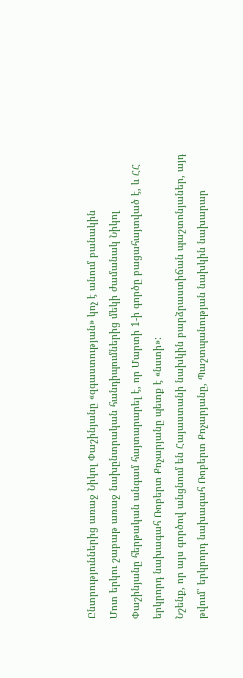Ընտրություններից առաջ Նիկոլ Փաշինյանը «զգաստության» կոչ է անում բանակին
Մոտ երկու շաբաթ առաջ նախընտրական հանդիպումներից մեկի ժամանակ Նիկոլ Փաշինյանը հերթական անգամ հայտարարել է, որ Մարտի 1-ի գործը բացահայտված է, և ՀՀ երկրորդ նախագահ Ռոբերտ Քոչարյանը պետք է «նստի»:
Նշենք, որ այս գործով անցնում են Հայաստանի նախկին բարձրաստիճան պաշտոնյաներ, այդ թվում՝ երկրորդ նախագահ Ռոբերտ Քոչարյանը, Պաշտպանության նախկին նախարար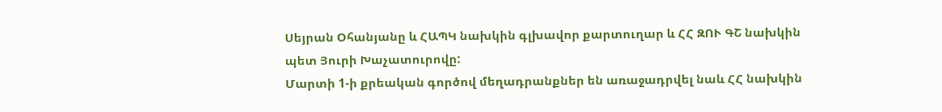Սեյրան Օհանյանը և ՀԱՊԿ նախկին գլխավոր քարտուղար և ՀՀ ԶՈՒ ԳՇ նախկին պետ Յուրի Խաչատուրովը:
Մարտի 1-ի քրեական գործով մեղադրանքներ են առաջադրվել նաև ՀՀ նախկին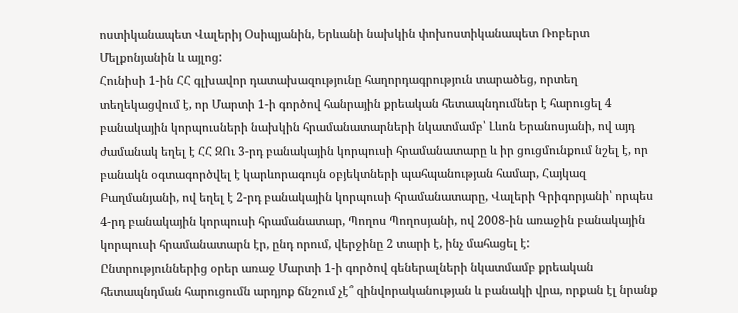ոստիկանապետ Վալերիյ Օսիպյանին, Երևանի նախկին փոխոստիկանապետ Ռոբերտ Մելքոնյանին և այլոց:
Հունիսի 1-ին ՀՀ գլխավոր դատախազությունը հաղորդագրություն տարածեց, որտեղ տեղեկացվում է, որ Մարտի 1-ի գործով հանրային քրեական հետապնդումներ է հարուցել 4 բանակային կորպուսների նախկին հրամանատարների նկատմամբ՝ Լևոն Երանոսյանի, ով այդ ժամանակ եղել է ՀՀ ԶՈւ 3-րդ բանակային կորպուսի հրամանատարը և իր ցուցմունքում նշել է, որ բանակն օգտագործվել է կարևորագույն օբյեկտների պահպանության համար, Հայկազ Բաղմանյանի, ով եղել է 2-րդ բանակային կորպուսի հրամանատարը, Վալերի Գրիգորյանի՝ որպես 4-րդ բանակային կորպուսի հրամանատար, Պողոս Պողոսյանի, ով 2008-ին առաջին բանակային կորպուսի հրամանատարն էր, ընդ որում, վերջինը 2 տարի է, ինչ մահացել է:
Ընտրություններից օրեր առաջ Մարտի 1-ի գործով գեներալների նկատմամբ քրեական հետապնդման հարուցումն արդյոք ճնշում չէ՞ զինվորականության և բանակի վրա, որքան էլ նրանք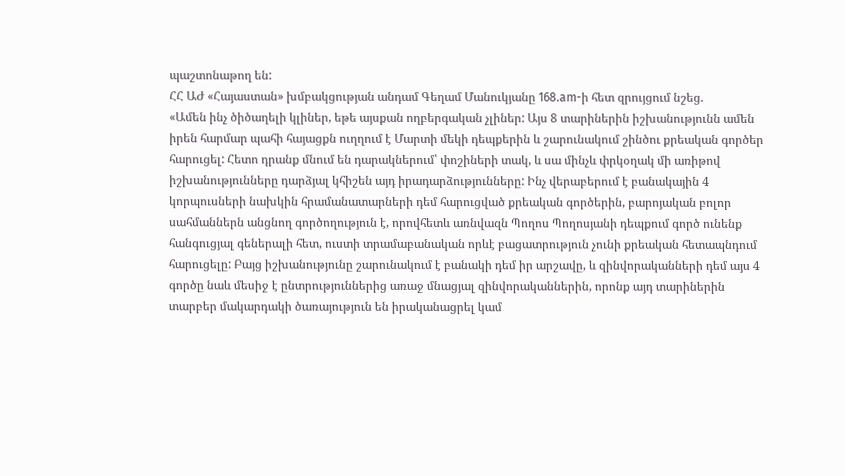պաշտոնաթող են:
ՀՀ ԱԺ «Հայաստան» խմբակցության անդամ Գեղամ Մանուկյանը 168.am-ի հետ զրույցում նշեց.
«Ամեն ինչ ծիծաղելի կլիներ, եթե այսքան ողբերգական չլիներ: Այս 8 տարիներին իշխանությունն ամեն իրեն հարմար պահի հայացքն ուղղում է Մարտի մեկի դեպքերին և շարունակում շինծու քրեական գործեր հարուցել: Հետո դրանք մնում են դարակներում՝ փոշիների տակ, և սա մինչև փրկօղակ մի առիթով իշխանությունները դարձյալ կհիշեն այդ իրադարձությունները: Ինչ վերաբերում է բանակային 4 կորպուսների նախկին հրամանատարների դեմ հարուցված քրեական գործերին, բարոյական բոլոր սահմաններն անցնող գործողություն է, որովհետև առնվազն Պողոս Պողոսյանի դեպքում գործ ունենք հանգուցյալ գեներալի հետ, ուստի տրամաբանական որևէ բացատրություն չունի քրեական հետապնդում հարուցելը: Բայց իշխանությունը շարունակում է բանակի դեմ իր արշավը, և զինվորականների դեմ այս 4 գործը նաև մեսիջ է ընտրություններից առաջ մնացյալ զինվորականներին, որոնք այդ տարիներին տարբեր մակարդակի ծառայություն են իրականացրել կամ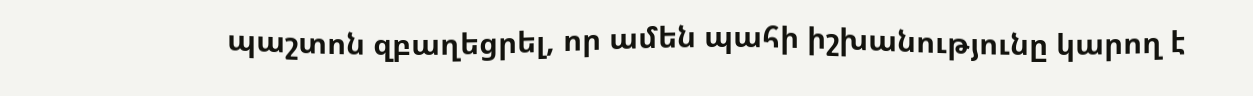պաշտոն զբաղեցրել, որ ամեն պահի իշխանությունը կարող է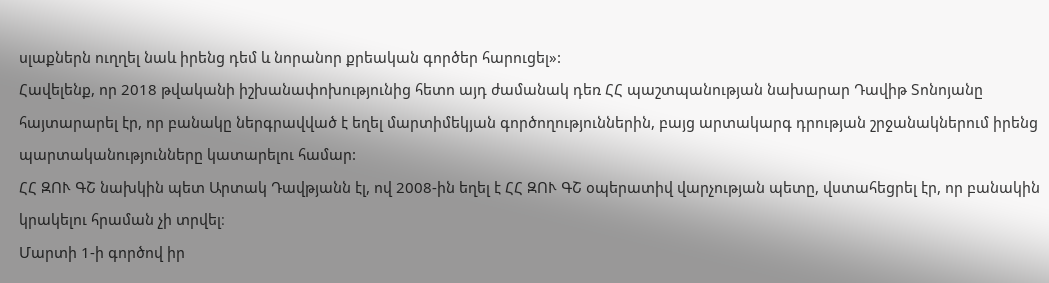սլաքներն ուղղել նաև իրենց դեմ և նորանոր քրեական գործեր հարուցել»:
Հավելենք, որ 2018 թվականի իշխանափոխությունից հետո այդ ժամանակ դեռ ՀՀ պաշտպանության նախարար Դավիթ Տոնոյանը հայտարարել էր, որ բանակը ներգրավված է եղել մարտիմեկյան գործողություններին, բայց արտակարգ դրության շրջանակներում իրենց պարտականությունները կատարելու համար:
ՀՀ ԶՈՒ ԳՇ նախկին պետ Արտակ Դավթյանն էլ, ով 2008-ին եղել է ՀՀ ԶՈՒ ԳՇ օպերատիվ վարչության պետը, վստահեցրել էր, որ բանակին կրակելու հրաման չի տրվել։
Մարտի 1-ի գործով իր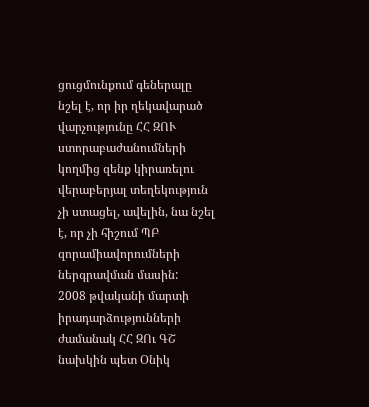ցուցմունքում գեներալը նշել է, որ իր ղեկավարած վարչությունը ՀՀ ԶՈՒ ստորաբաժանումների կողմից զենք կիրառելու վերաբերյալ տեղեկություն չի ստացել, ավելին, նա նշել է, որ չի հիշում ՊԲ զորամիավորումների ներգրավման մասին:
2008 թվականի մարտի իրադարձությունների ժամանակ ՀՀ ԶՈւ ԳՇ նախկին պետ Օնիկ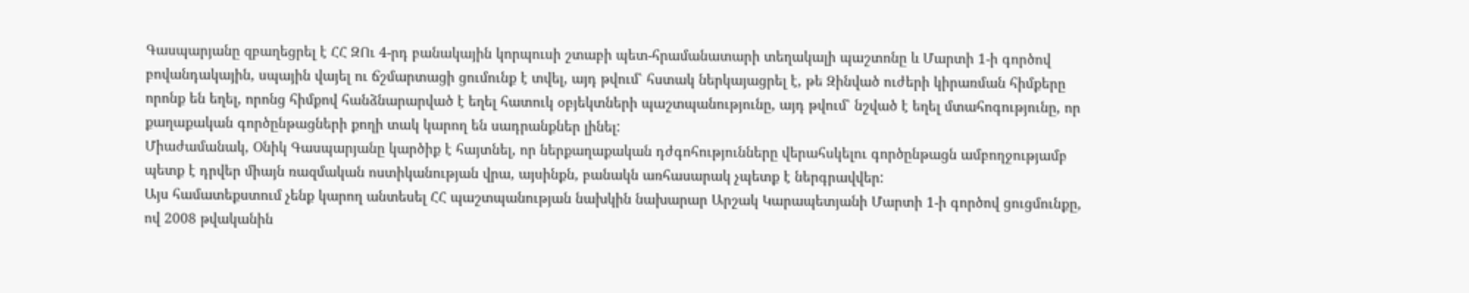Գասպարյանը զբաղեցրել է ՀՀ ԶՈւ 4-րդ բանակային կորպուսի շտաբի պետ-հրամանատարի տեղակալի պաշտոնը և Մարտի 1-ի գործով բովանդակային, սպային վայել ու ճշմարտացի ցումունք է տվել, այդ թվում՝ հստակ ներկայացրել է, թե Զինված ուժերի կիրառման հիմքերը որոնք են եղել, որոնց հիմքով հանձնարարված է եղել հատուկ օբյեկտների պաշտպանությունը, այդ թվում՝ նշված է եղել մտահոգությունը, որ քաղաքական գործընթացների քողի տակ կարող են սադրանքներ լինել:
Միաժամանակ, Օնիկ Գասպարյանը կարծիք է հայտնել, որ ներքաղաքական դժգոհությունները վերահսկելու գործընթացն ամբողջությամբ պետք է դրվեր միայն ռազմական ոստիկանության վրա, այսինքն, բանակն առհասարակ չպետք է ներգրավվեր:
Այս համատեքստում չենք կարող անտեսել ՀՀ պաշտպանության նախկին նախարար Արշակ Կարապետյանի Մարտի 1-ի գործով ցուցմունքը, ով 2008 թվականին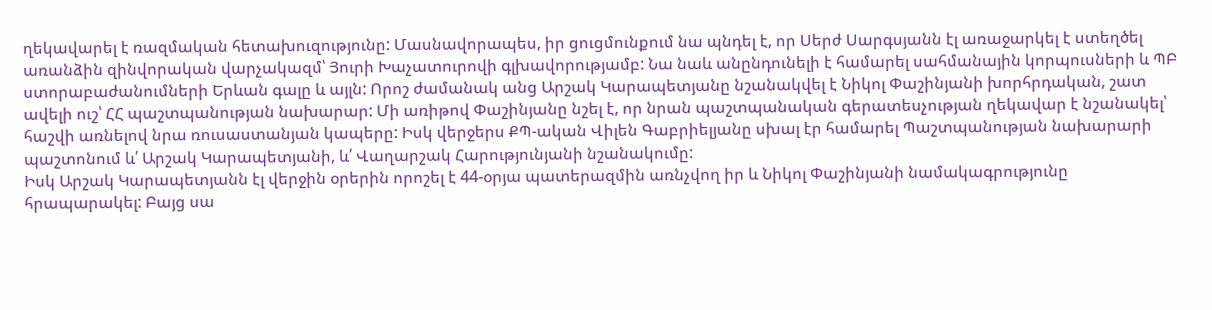ղեկավարել է ռազմական հետախուզությունը: Մասնավորապես, իր ցուցմունքում նա պնդել է, որ Սերժ Սարգսյանն էլ առաջարկել է ստեղծել առանձին զինվորական վարչակազմ՝ Յուրի Խաչատուրովի գլխավորությամբ: Նա նաև անընդունելի է համարել սահմանային կորպուսների և ՊԲ ստորաբաժանումների Երևան գալը և այլն: Որոշ ժամանակ անց Արշակ Կարապետյանը նշանակվել է Նիկոլ Փաշինյանի խորհրդական, շատ ավելի ուշ՝ ՀՀ պաշտպանության նախարար: Մի առիթով Փաշինյանը նշել է, որ նրան պաշտպանական գերատեսչության ղեկավար է նշանակել՝ հաշվի առնելով նրա ռուսաստանյան կապերը: Իսկ վերջերս ՔՊ-ական Վիլեն Գաբրիելյանը սխալ էր համարել Պաշտպանության նախարարի պաշտոնում և՛ Արշակ Կարապետյանի, և՛ Վաղարշակ Հարությունյանի նշանակումը:
Իսկ Արշակ Կարապետյանն էլ վերջին օրերին որոշել է 44-օրյա պատերազմին առնչվող իր և Նիկոլ Փաշինյանի նամակագրությունը հրապարակել: Բայց սա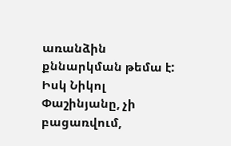առանձին քննարկման թեմա է: Իսկ Նիկոլ Փաշինյանը, չի բացառվում,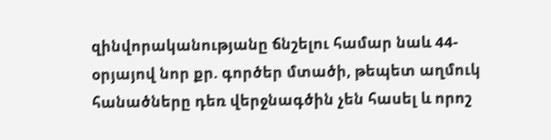զինվորականությանը ճնշելու համար նաև 44-օրյայով նոր քր. գործեր մտածի, թեպետ աղմուկ հանածները դեռ վերջնագծին չեն հասել և որոշ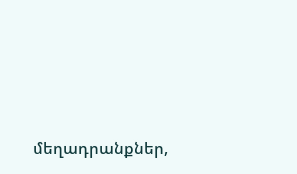մեղադրանքներ,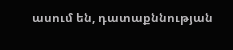ասում են, դատաքննության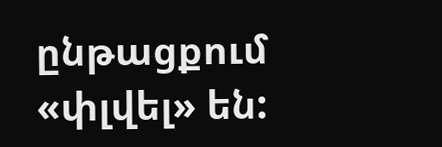ընթացքում «փլվել» են: